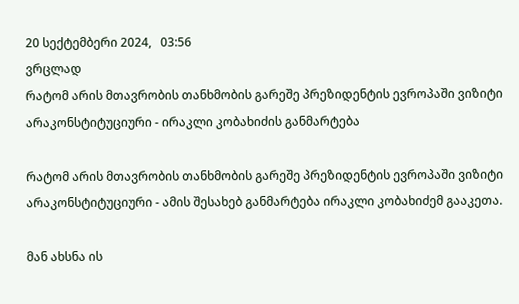20 სექტემბერი 2024,   03:56
ვრცლად
რატომ არის მთავრობის თანხმობის გარეშე პრეზიდენტის ევროპაში ვიზიტი არაკონსტიტუციური - ირაკლი კობახიძის განმარტება

რატომ არის მთავრობის თანხმობის გარეშე პრეზიდენტის ევროპაში ვიზიტი არაკონსტიტუციური - ამის შესახებ განმარტება ირაკლი კობახიძემ გააკეთა.

მან ახსნა ის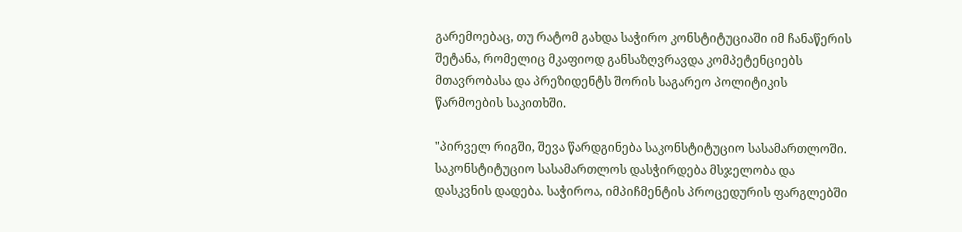გარემოებაც, თუ რატომ გახდა საჭირო კონსტიტუციაში იმ ჩანაწერის შეტანა, რომელიც მკაფიოდ განსაზღვრავდა კომპეტენციებს მთავრობასა და პრეზიდენტს შორის საგარეო პოლიტიკის წარმოების საკითხში.

"პირველ რიგში, შევა წარდგინება საკონსტიტუციო სასამართლოში. საკონსტიტუციო სასამართლოს დასჭირდება მსჯელობა და დასკვნის დადება. საჭიროა, იმპიჩმენტის პროცედურის ფარგლებში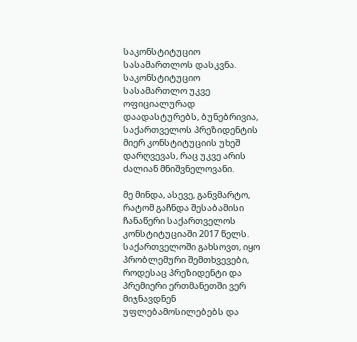საკონსტიტუციო სასამართლოს დასკვნა. საკონსტიტუციო სასამართლო უკვე ოფიციალურად დაადასტურებს, ბუნებრივია, საქართველოს პრეზიდენტის მიერ კონსტიტუციის უხეშ დარღვევას, რაც უკვე არის ძალიან მნიშვნელოვანი.

მე მინდა, ასევე, განვმარტო, რატომ გაჩნდა შესაბამისი ჩანაწერი საქართველოს კონსტიტუციაში 2017 წელს. საქართველოში გახსოვთ, იყო პრობლემური შემთხვევები, როდესაც პრეზიდენტი და პრემიერი ერთმანეთში ვერ მიჯნავდნენ უფლებამოსილებებს და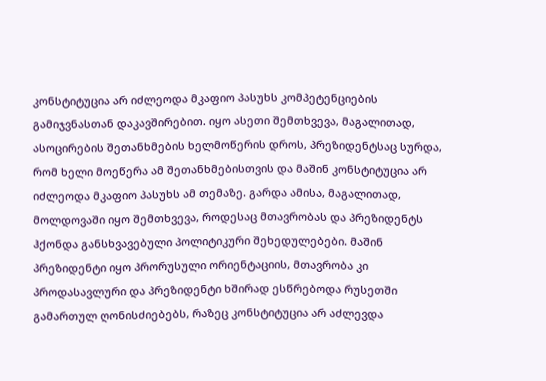კონსტიტუცია არ იძლეოდა მკაფიო პასუხს კომპეტენციების გამიჯვნასთან დაკავშირებით. იყო ასეთი შემთხვევა, მაგალითად, ასოცირების შეთანხმების ხელმოწერის დროს, პრეზიდენტსაც სურდა, რომ ხელი მოეწერა ამ შეთანხმებისთვის და მაშინ კონსტიტუცია არ იძლეოდა მკაფიო პასუხს ამ თემაზე. გარდა ამისა, მაგალითად, მოლდოვაში იყო შემთხვევა, როდესაც მთავრობას და პრეზიდენტს ჰქონდა განსხვავებული პოლიტიკური შეხედულებები. მაშინ პრეზიდენტი იყო პრორუსული ორიენტაციის, მთავრობა კი პროდასავლური და პრეზიდენტი ხშირად ესწრებოდა რუსეთში გამართულ ღონისძიებებს, რაზეც კონსტიტუცია არ აძლევდა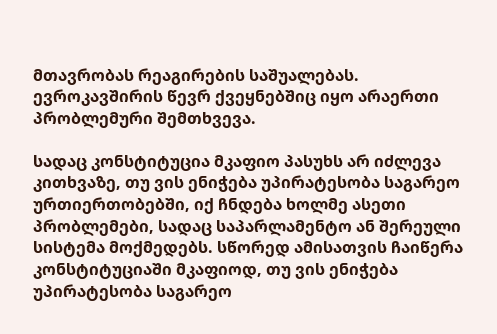მთავრობას რეაგირების საშუალებას. ევროკავშირის წევრ ქვეყნებშიც იყო არაერთი პრობლემური შემთხვევა.

სადაც კონსტიტუცია მკაფიო პასუხს არ იძლევა კითხვაზე, თუ ვის ენიჭება უპირატესობა საგარეო ურთიერთობებში, იქ ჩნდება ხოლმე ასეთი პრობლემები, სადაც საპარლამენტო ან შერეული სისტემა მოქმედებს. სწორედ ამისათვის ჩაიწერა კონსტიტუციაში მკაფიოდ, თუ ვის ენიჭება უპირატესობა საგარეო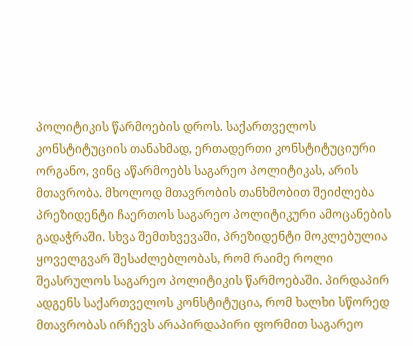პოლიტიკის წარმოების დროს. საქართველოს კონსტიტუციის თანახმად, ერთადერთი კონსტიტუციური ორგანო, ვინც აწარმოებს საგარეო პოლიტიკას, არის მთავრობა. მხოლოდ მთავრობის თანხმობით შეიძლება პრეზიდენტი ჩაერთოს საგარეო პოლიტიკური ამოცანების გადაჭრაში. სხვა შემთხვევაში, პრეზიდენტი მოკლებულია ყოველგვარ შესაძლებლობას, რომ რაიმე როლი შეასრულოს საგარეო პოლიტიკის წარმოებაში. პირდაპირ ადგენს საქართველოს კონსტიტუცია, რომ ხალხი სწორედ მთავრობას ირჩევს არაპირდაპირი ფორმით საგარეო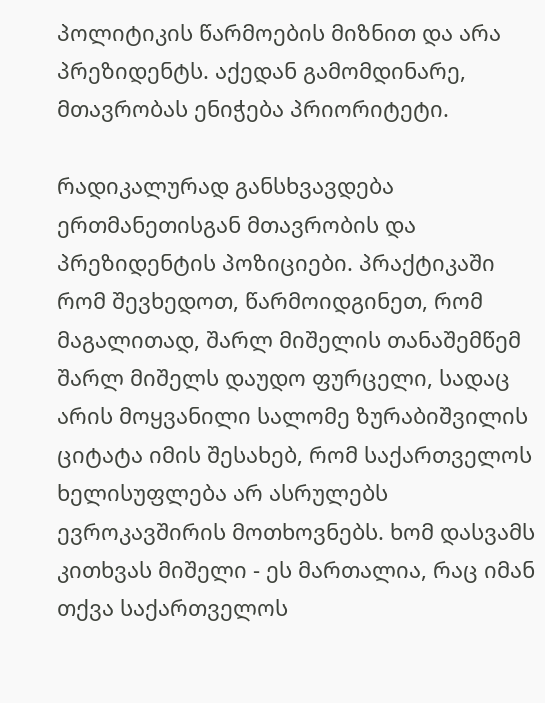პოლიტიკის წარმოების მიზნით და არა პრეზიდენტს. აქედან გამომდინარე, მთავრობას ენიჭება პრიორიტეტი.

რადიკალურად განსხვავდება ერთმანეთისგან მთავრობის და პრეზიდენტის პოზიციები. პრაქტიკაში რომ შევხედოთ, წარმოიდგინეთ, რომ მაგალითად, შარლ მიშელის თანაშემწემ შარლ მიშელს დაუდო ფურცელი, სადაც არის მოყვანილი სალომე ზურაბიშვილის ციტატა იმის შესახებ, რომ საქართველოს ხელისუფლება არ ასრულებს ევროკავშირის მოთხოვნებს. ხომ დასვამს კითხვას მიშელი - ეს მართალია, რაც იმან თქვა საქართველოს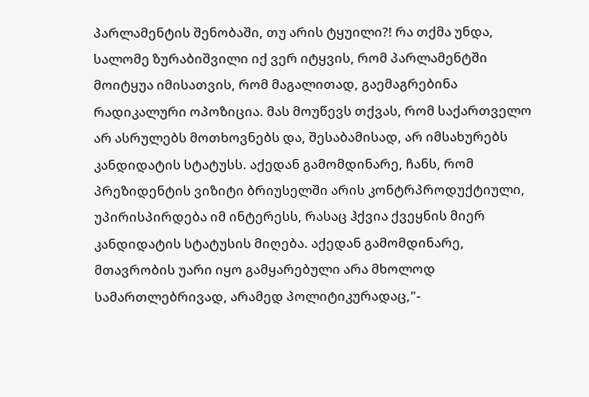პარლამენტის შენობაში, თუ არის ტყუილი?! რა თქმა უნდა, სალომე ზურაბიშვილი იქ ვერ იტყვის, რომ პარლამენტში მოიტყუა იმისათვის, რომ მაგალითად, გაემაგრებინა რადიკალური ოპოზიცია. მას მოუწევს თქვას, რომ საქართველო არ ასრულებს მოთხოვნებს და, შესაბამისად, არ იმსახურებს კანდიდატის სტატუსს. აქედან გამომდინარე, ჩანს, რომ პრეზიდენტის ვიზიტი ბრიუსელში არის კონტრპროდუქტიული, უპირისპირდება იმ ინტერესს, რასაც ჰქვია ქვეყნის მიერ კანდიდატის სტატუსის მიღება. აქედან გამომდინარე, მთავრობის უარი იყო გამყარებული არა მხოლოდ სამართლებრივად, არამედ პოლიტიკურადაც,"-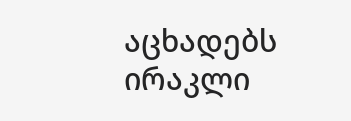აცხადებს ირაკლი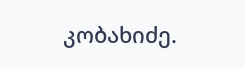კობახიძე.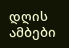დღის ამბები